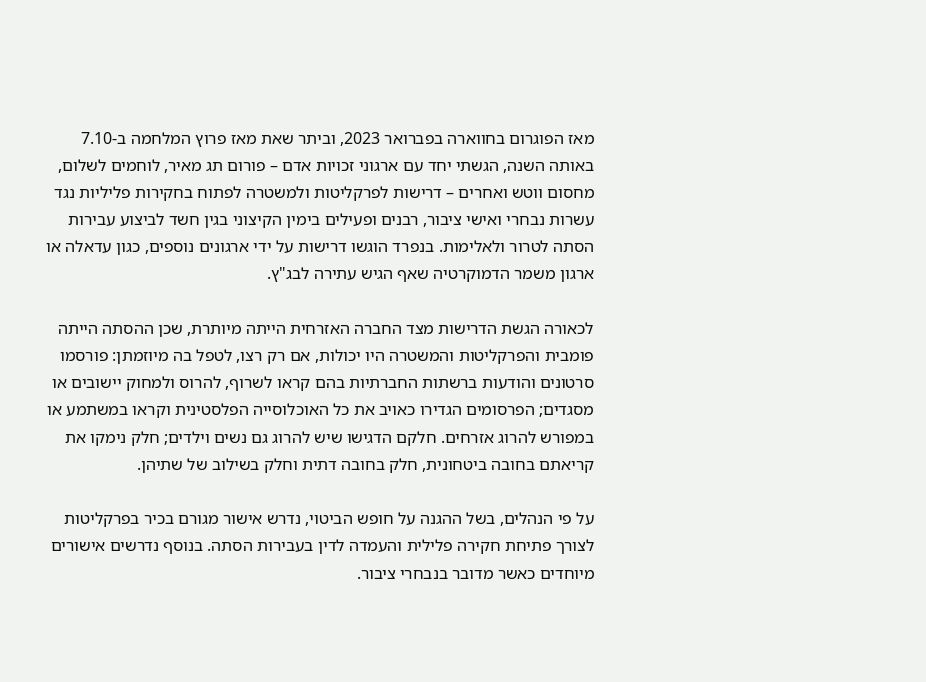מאז הפוגרום בחווארה בפברואר 2023, וביתר שאת מאז פרוץ המלחמה ב-7.10 באותה השנה, הגשתי יחד עם ארגוני זכויות אדם – פורום תג מאיר, לוחמים לשלום, מחסום ווטש ואחרים – דרישות לפרקליטות ולמשטרה לפתוח בחקירות פליליות נגד עשרות נבחרי ואישי ציבור, רבנים ופעילים בימין הקיצוני בגין חשד לביצוע עבירות הסתה לטרור ולאלימות. בנפרד הוגשו דרישות על ידי ארגונים נוספים, כגון עדאלה או ארגון משמר הדמוקרטיה שאף הגיש עתירה לבג"ץ.

לכאורה הגשת הדרישות מצד החברה האזרחית הייתה מיותרת, שכן ההסתה הייתה פומבית והפרקליטות והמשטרה היו יכולות, אם רק רצו, לטפל בה מיוזמתן: פורסמו סרטונים והודעות ברשתות החברתיות בהם קראו לשרוף, להרוס ולמחוק יישובים או מסגדים; הפרסומים הגדירו כאויב את כל האוכלוסייה הפלסטינית וקראו במשתמע או במפורש להרוג אזרחים. חלקם הדגישו שיש להרוג גם נשים וילדים; חלק נימקו את קריאתם בחובה ביטחונית, חלק בחובה דתית וחלק בשילוב של שתיהן.

על פי הנהלים, בשל ההגנה על חופש הביטוי, נדרש אישור מגורם בכיר בפרקליטות לצורך פתיחת חקירה פלילית והעמדה לדין בעבירות הסתה. בנוסף נדרשים אישורים מיוחדים כאשר מדובר בנבחרי ציבור.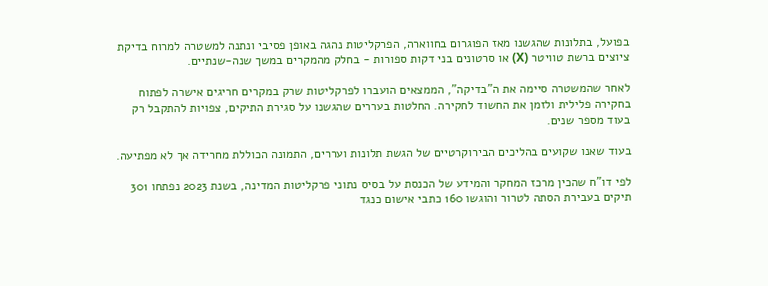בפועל, בתלונות שהגשנו מאז הפוגרום בחווארה, הפרקליטות נהגה באופן פסיבי ונתנה למשטרה למרוח בדיקת ציוצים ברשת טוויטר (X) או סרטונים בני דקות ספורות - בחלק מהמקרים במשך שנה-שנתיים.

לאחר שהמשטרה סיימה את ה"בדיקה", הממצאים הועברו לפרקליטות שרק במקרים חריגים אישרה לפתוח בחקירה פלילית ולזמן את החשוד לחקירה. החלטות בעררים שהגשנו על סגירת התיקים, צפויות להתקבל רק בעוד מספר שנים.

בעוד שאנו שקועים בהליכים הבירוקרטיים של הגשת תלונות ועררים, התמונה הכוללת מחרידה אך לא מפתיעה.

לפי דו"ח שהכין מרכז המחקר והמידע של הכנסת על בסיס נתוני פרקליטות המדינה, בשנת 2023 נפתחו 301 תיקים בעבירת הסתה לטרור והוגשו 160 כתבי אישום כנגד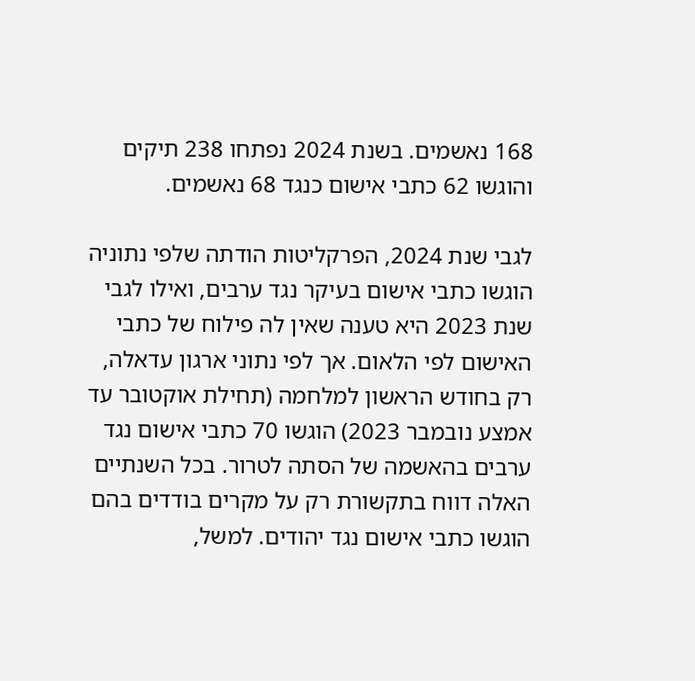168 נאשמים. בשנת 2024 נפתחו 238 תיקים והוגשו 62 כתבי אישום כנגד 68 נאשמים.

לגבי שנת 2024, הפרקליטות הודתה שלפי נתוניה הוגשו כתבי אישום בעיקר נגד ערבים, ואילו לגבי שנת 2023 היא טענה שאין לה פילוח של כתבי האישום לפי הלאום. אך לפי נתוני ארגון עדאלה, רק בחודש הראשון למלחמה (תחילת אוקטובר עד אמצע נובמבר 2023) הוגשו 70 כתבי אישום נגד ערבים בהאשמה של הסתה לטרור. בכל השנתיים האלה דווח בתקשורת רק על מקרים בודדים בהם הוגשו כתבי אישום נגד יהודים. למשל,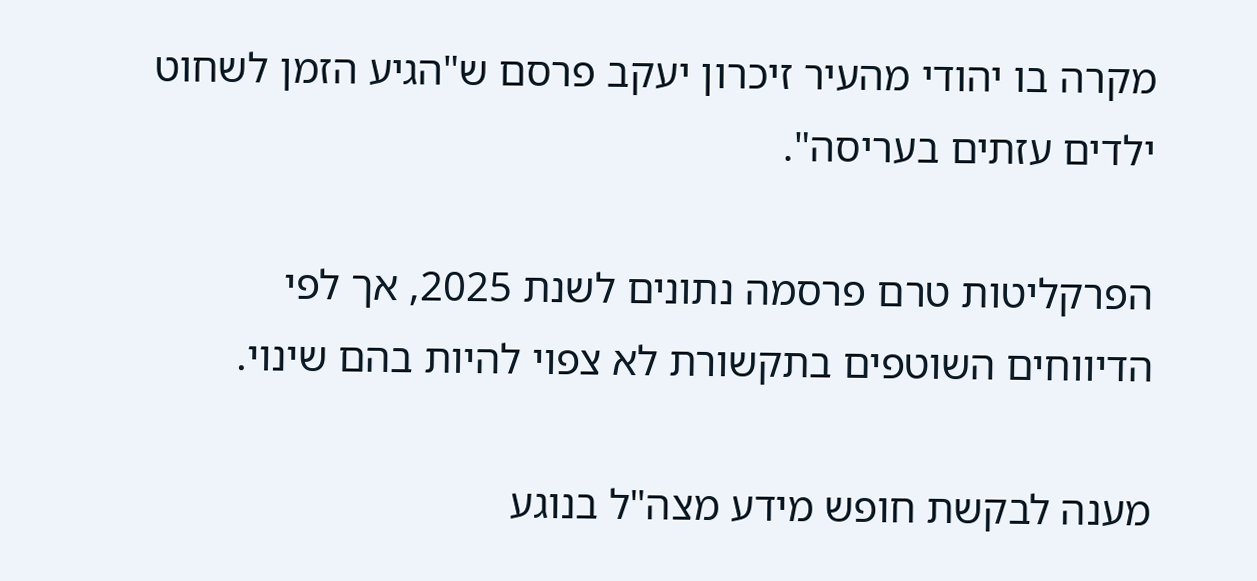מקרה בו יהודי מהעיר זיכרון יעקב פרסם ש"הגיע הזמן לשחוט ילדים עזתים בעריסה".

הפרקליטות טרם פרסמה נתונים לשנת 2025, אך לפי הדיווחים השוטפים בתקשורת לא צפוי להיות בהם שינוי.

מענה לבקשת חופש מידע מצה"ל בנוגע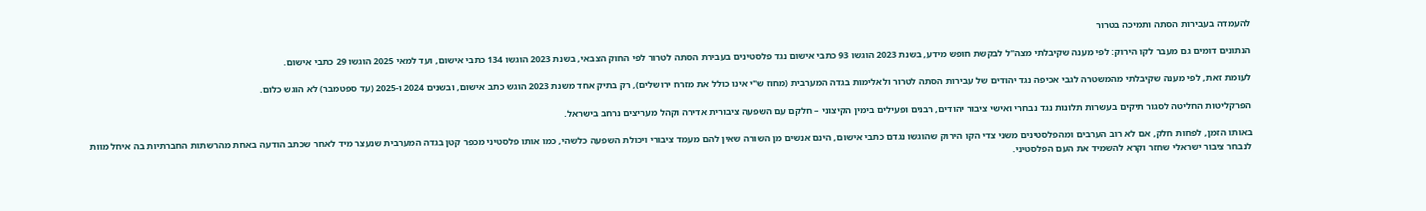להעמדה בעבירות הסתה ותמיכה בטרור

הנתונים דומים גם מעבר לקו הירוק: לפי מענה שקיבלתי מצה"ל לבקשת חופש מידע, בשנת 2023 הוגשו 93 כתבי אישום נגד פלסטינים בעבירת הסתה לטרור לפי החוק הצבאי, בשנת 2023 הוגשו 134 כתבי אישום, ועד למאי 2025 הוגשו 29 כתבי אישום.

לעומת זאת, לפי מענה שקיבלתי מהמשטרה לגבי אכיפה נגד יהודים של עבירות הסתה לטרור ולאלימות בגדה המערבית (מחוז ש"י אינו כולל את מזרח ירושלים), רק בתיק אחד משנת 2023 הוגש כתב אישום, ובשנים 2024 ו-2025 (עד ספטמבר) לא הוגש כלום.

הפרקליטות החליטה לסגור תיקים בעשרות תלונות נגד נבחרי ואישי ציבור יהודים, רבנים ופעילים בימין הקיצוני – חלקם עם השפעה ציבורית אדירה וקהל מעריצים נרחב בישראל.

באותו הזמן, לפחות חלק, אם לא רוב הערבים ומהפלסטינים משני צדי הקו הירוק שהוגשו נגדם כתבי אישום, הינם אנשים מן השורה שאין להם מעמד ציבורי ויכולת השפעה כלשהי, כמו אותו פלסטיני מכפר קטן בגדה המערבית שנעצר מיד לאחר שכתב הודעה באחת מהרשתות החברתיות בה איחל מוות לנבחר ציבור ישראלי שחזר וקרא להשמיד את העם הפלסטיני.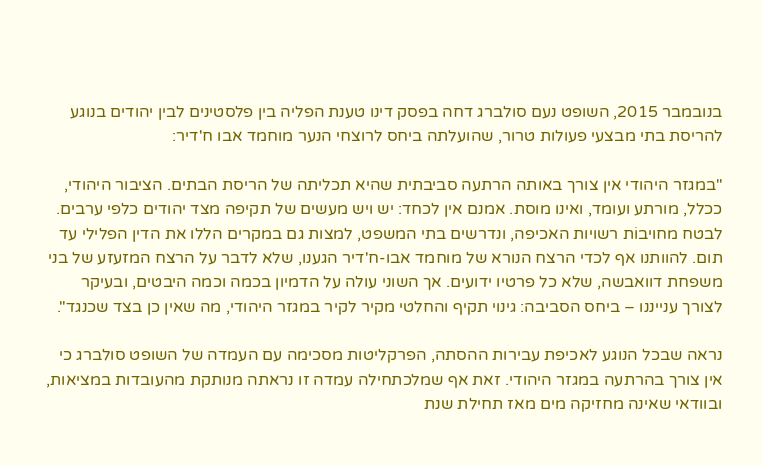בנובמבר 2015, השופט נעם סולברג דחה בפסק דינו טענת הפליה בין פלסטינים לבין יהודים בנוגע להריסת בתי מבצעי פעולות טרור, שהועלתה ביחס לרוצחי הנער מוחמד אבו ח'דיר:

"במגזר היהודי אין צורך באותה הרתעה סביבתית שהיא תכליתה של הריסת הבתים. הציבור היהודי, ככלל, מורתע ועומד, ואינו מוסת. אמנם אין לכחד: יש ויש מעשים של תקיפה מצד יהודים כלפי ערבים. לבטח מחויבוֹת רשויות האכיפה, ונדרשים בתי המשפט, למצות גם במקרים הללו את הדין הפלילי עד תום. להוותנו אף לכדי הרצח הנורא של מוחמד אבו-ח'דיר הגענו, שלא לדבר על הרצח המזעזע של בני משפחת דוואבשה, שלא כל פרטיו ידועים. אך השוני עולה על הדמיון בכמה וכמה היבטים, ובעיקר לצורך ענייננו – ביחס הסביבה: גינוי תקיף והחלטי מקיר לקיר במגזר היהודי, מה שאין כן בצד שכנגד".

נראה שבכל הנוגע לאכיפת עבירות ההסתה, הפרקליטות מסכימה עם העמדה של השופט סולברג כי אין צורך בהרתעה במגזר היהודי. זאת אף שמלכתחילה עמדה זו נראתה מנותקת מהעובדות במציאות, ובוודאי שאינה מחזיקה מים מאז תחילת שנת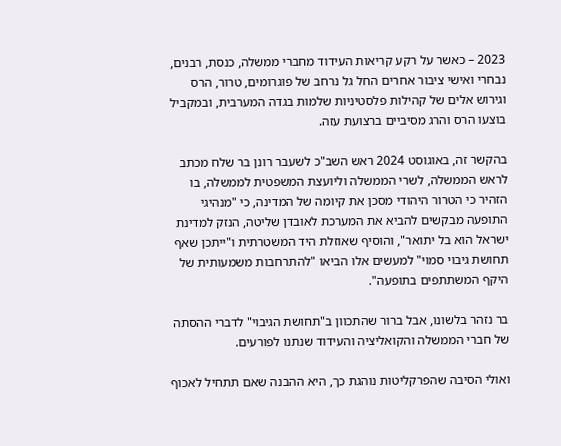2023 – כאשר על רקע קריאות העידוד מחברי ממשלה, כנסת, רבנים, נבחרי ואישי ציבור אחרים החל גל נרחב של פוגרומים, טרור, הרס וגירוש אלים של קהילות פלסטיניות שלמות בגדה המערבית, ובמקביל בוצעו הרס והרג מסיביים ברצועת עזה.

בהקשר זה, באוגוסט 2024 ראש השב"כ לשעבר רונן בר שלח מכתב לראש הממשלה, לשרי הממשלה וליועצת המשפטית לממשלה, בו הזהיר כי הטרור היהודי מסכן את קיומה של המדינה, כי "מנהיגי התופעה מבקשים להביא את המערכת לאובדן שליטה, הנזק למדינת ישראל הוא בל יתואר", והוסיף שאוזלת היד המשטרתית ו"ייתכן שאף תחושת גיבוי סמוי" למעשים אלו הביאו "להתרחבות משמעותית של היקף המשתתפים בתופעה".

בר נזהר בלשונו, אבל ברור שהתכוון ב"תחושת הגיבוי" לדברי ההסתה של חברי הממשלה והקואליציה והעידוד שנתנו לפורעים.

ואולי הסיבה שהפרקליטות נוהגת כך, היא ההבנה שאם תתחיל לאכוף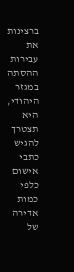ברצינות את עבירות ההסתה במגזר היהודי, היא תצטרך להגיש כתבי אישום כלפי כמות אדירה של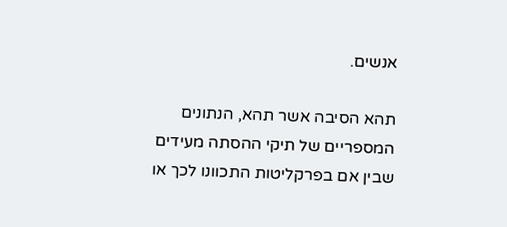אנשים.

תהא הסיבה אשר תהא, הנתונים המספריים של תיקי ההסתה מעידים שבין אם בפרקליטות התכוונו לכך או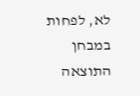לא, לפחות במבחן התוצאה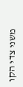משני צדי הקו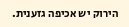הירוק יש אכיפה גזענית.